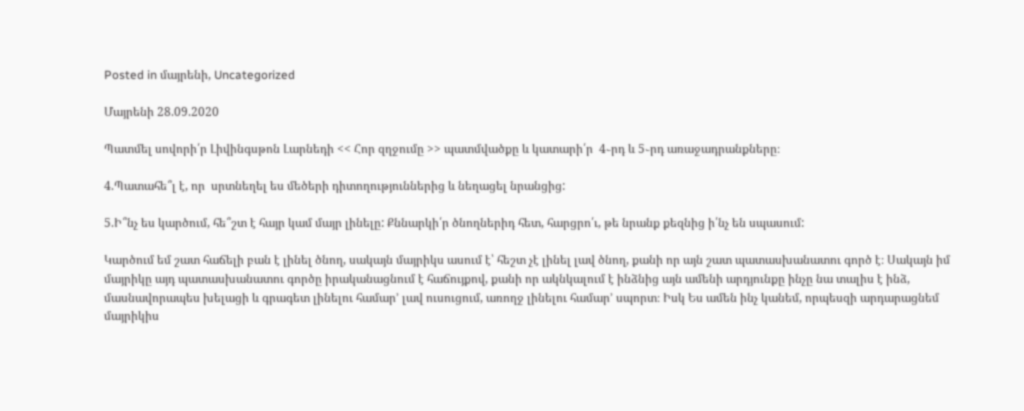Posted in մայրենի, Uncategorized

Մայրենի 28.09.2020

Պատմել սովորի՛ր Լիվինգսթոն Լարնեդի << Հոր զղջումը >> պատմվածքը և կատարի՛ր  4֊րդ և 5֊րդ առաջադրանքները։

4.Պատահե՞լ է, որ  սրտնեղել ես մեծերի դիտողություններից և նեղացել նրանցից:

5.Ի՞նչ ես կարծում, հե՞շտ է հայր կամ մայր լինելը: Քննարկի՛ր ծնողներիդ հետ, հարցրո՛ւ, թե նրանք քեզնից ի՛նչ են սպասում:

Կարծում եմ շատ հաճելի բան է լինել ծնող, սակայն մայրիկս ասում է՝ հեշտ չէ լինել լավ ծնող, քանի որ այն շատ պատասխանատու գործ է։ Սակայն իմ մայրիկը այդ պատասխանատու գործը իրականացնում է հաճույքով, քանի որ ակնկալում է ինձնից այն ամենի արդյունքը ինչը նա տալիս է ինձ, մասնավորապես խելացի և գրագետ լինելու համար՚ լավ ուսուցում, առողջ լինելու համար՚ սպորտ։ Իսկ Ես ամեն ինչ կանեմ, որպեսզի արդարացնեմ մայրիկիս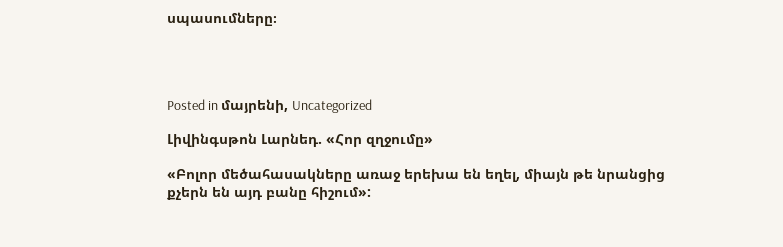սպասումները։




Posted in մայրենի, Uncategorized

Լիվինգսթոն Լարնեդ. «Հոր զղջումը»

«Բոլոր մեծահասակները առաջ երեխա են եղել, միայն թե նրանցից քչերն են այդ բանը հիշում»: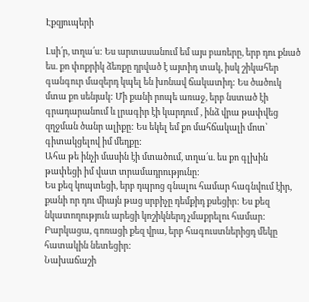Էքզյուպերի

Լսի՛ր, տղա՛ս: Ես արտասանում եմ այս բառերը, երբ դու քնած ես. քո փոքրիկ ձեռքը դրված է այտիդ տակ, իսկ շիկահեր գանգուր մազերդ կպել են խոնավ ճակատիդ: Ես ծածուկ մտա քո սենյակ: Մի քանի րոպե առաջ, երբ նստած էի գրադարանում և լրագիր էի կարդում , ինձ վրա թափվեց զղջման ծանր ալիքը: Ես եկել եմ քո մահճակալի մոտ՝ գիտակցելով իմ մեղքը:
Ահա թե ինչի մասին էի մտածում, տղա՛ս. ես քո գլխին թափեցի իմ վատ տրամադրությունը:
Ես քեզ կոպտեցի, երբ դպրոց գնալու համար հագնվում էիր, քանի որ դու միայն թաց սրբիչը դեմքիդ քսեցիր: Ես քեզ նկատողություն արեցի կոշիկներդ չմաքրելու համար: Բարկացա, գոռացի քեզ վրա, երբ հագուստներիցդ մեկը հատակին նետեցիր:
Նախաճաշի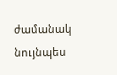ժամանակ նույնպես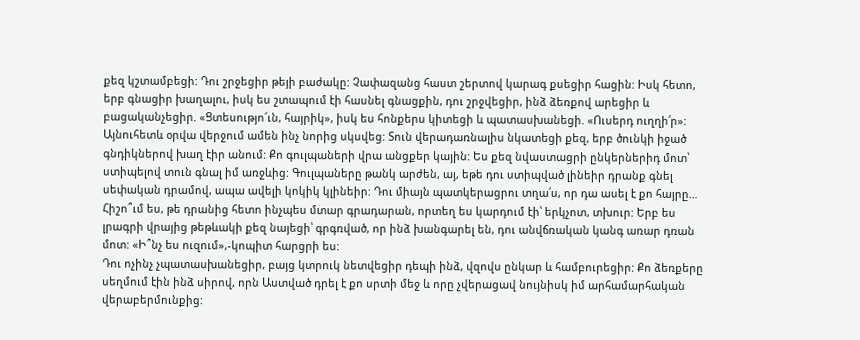քեզ կշտամբեցի: Դու շրջեցիր թեյի բաժակը: Չափազանց հաստ շերտով կարագ քսեցիր հացին: Իսկ հետո, երբ գնացիր խաղալու, իսկ ես շտապում էի հասնել գնացքին, դու շրջվեցիր, ինձ ձեռքով արեցիր և բացականչեցիր. «Ցտեսությո՜ւն, հայրիկ», իսկ ես հոնքերս կիտեցի և պատասխանեցի. «Ուսերդ ուղղի՛ր»:
Այնուհետև օրվա վերջում ամեն ինչ նորից սկսվեց: Տուն վերադառնալիս նկատեցի քեզ, երբ ծունկի իջած գնդիկներով խաղ էիր անում: Քո գուլպաների վրա անցքեր կային: Ես քեզ նվաստացրի ընկերներիդ մոտ՝ ստիպելով տուն գնալ իմ առջևից: Գուլպաները թանկ արժեն, այ, եթե դու ստիպված լինեիր դրանք գնել սեփական դրամով, ապա ավելի կոկիկ կլինեիր: Դու միայն պատկերացրու տղա՛ս, որ դա ասել է քո հայրը…
Հիշո՞ւմ ես, թե դրանից հետո ինչպես մտար գրադարան, որտեղ ես կարդում էի՝ երկչոտ, տխուր: Երբ ես լրագրի վրայից թեթևակի քեզ նայեցի՝ գրգռված, որ ինձ խանգարել են, դու անվճռական կանգ առար դռան մոտ: «Ի՞նչ ես ուզում»,-կոպիտ հարցրի ես:
Դու ոչինչ չպատասխանեցիր, բայց կտրուկ նետվեցիր դեպի ինձ, վզովս ընկար և համբուրեցիր: Քո ձեռքերը սեղմում էին ինձ սիրով, որն Աստված դրել է քո սրտի մեջ և որը չվերացավ նույնիսկ իմ արհամարհական վերաբերմունքից: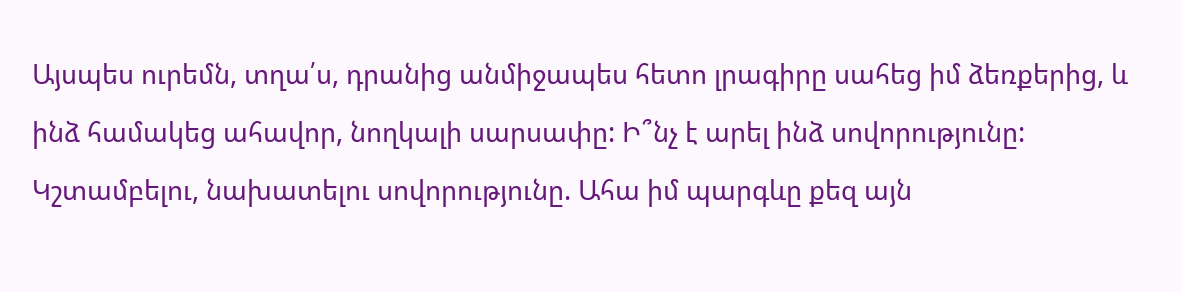Այսպես ուրեմն, տղա՛ս, դրանից անմիջապես հետո լրագիրը սահեց իմ ձեռքերից, և ինձ համակեց ահավոր, նողկալի սարսափը: Ի՞նչ է արել ինձ սովորությունը: Կշտամբելու, նախատելու սովորությունը. Ահա իմ պարգևը քեզ այն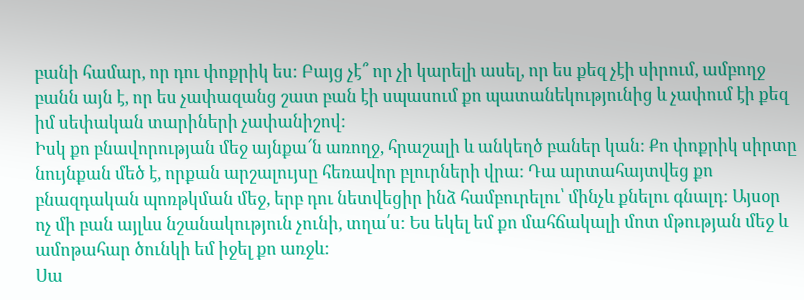բանի համար, որ դու փոքրիկ ես: Բայց չէ՞ որ չի կարելի ասել, որ ես քեզ չէի սիրում, ամբողջ բանն այն է, որ ես չափազանց շատ բան էի սպասում քո պատանեկությունից և չափում էի քեզ իմ սեփական տարիների չափանիշով:
Իսկ քո բնավորության մեջ այնքա՜ն առողջ, հրաշալի և անկեղծ բաներ կան: Քո փոքրիկ սիրտը նույնքան մեծ է, որքան արշալույսը հեռավոր բլուրների վրա: Դա արտահայտվեց քո բնազդական պոռթկման մեջ, երբ դու նետվեցիր ինձ համբուրելու՝ մինչև քնելու գնալդ: Այսօր ոչ մի բան այլևս նշանակություն չունի, տղա՛ս: Ես եկել եմ քո մահճակալի մոտ մթության մեջ և ամոթահար ծունկի եմ իջել քո առջև:
Սա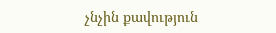չնչին քավություն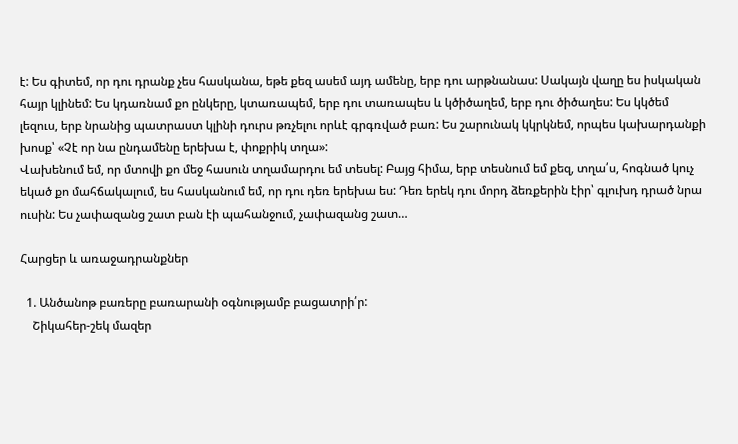է: Ես գիտեմ, որ դու դրանք չես հասկանա, եթե քեզ ասեմ այդ ամենը, երբ դու արթնանաս: Սակայն վաղը ես իսկական հայր կլինեմ: Ես կդառնամ քո ընկերը, կտառապեմ, երբ դու տառապես և կծիծաղեմ, երբ դու ծիծաղես: Ես կկծեմ լեզուս, երբ նրանից պատրաստ կլինի դուրս թռչելու որևէ գրգռված բառ: Ես շարունակ կկրկնեմ, որպես կախարդանքի խոսք՝ «Չէ որ նա ընդամենը երեխա է, փոքրիկ տղա»:
Վախենում եմ, որ մտովի քո մեջ հասուն տղամարդու եմ տեսել: Բայց հիմա, երբ տեսնում եմ քեզ, տղա՛ս, հոգնած կուչ եկած քո մահճակալում, ես հասկանում եմ, որ դու դեռ երեխա ես: Դեռ երեկ դու մորդ ձեռքերին էիր՝ գլուխդ դրած նրա ուսին: Ես չափազանց շատ բան էի պահանջում, չափազանց շատ…

Հարցեր և առաջադրանքներ

  1. Անծանոթ բառերը բառարանի օգնությամբ բացատրի՛ր:
    Շիկահեր-շեկ մազեր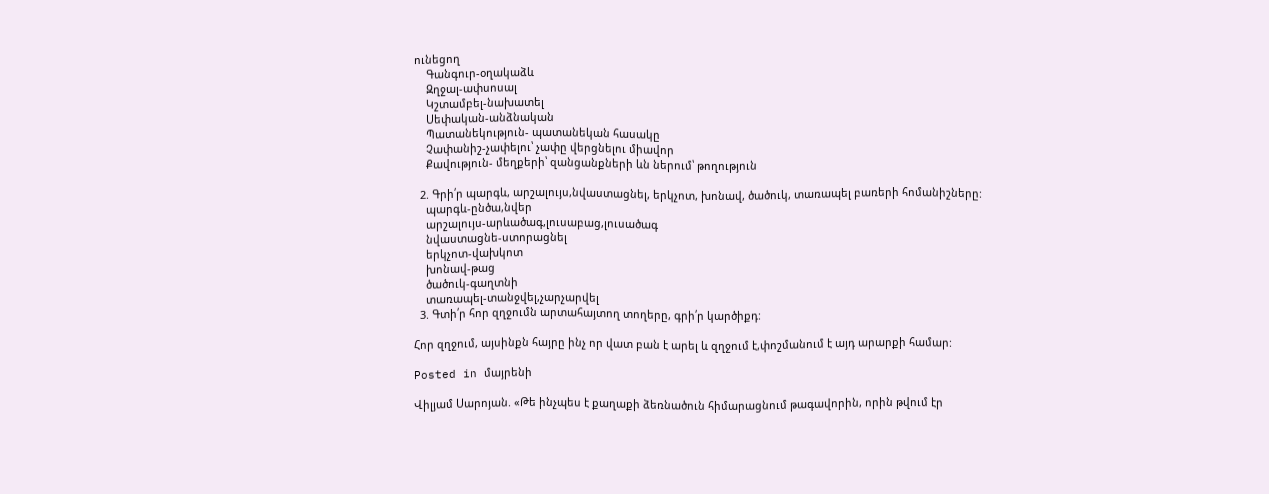ունեցող
    Գանգուր-օղակաձև
    Զղջալ-ափսոսալ
    Կշտամբել-նախատել
    Սեփական-անձնական
    Պատանեկություն- պատանեկան հասակը
    Չափանիշ-չափելու՝ չափը վերցնելու միավոր
    Քավություն- մեղքերի՝ զանցանքների ևն ներում՝ թողություն

  2. Գրի՛ր պարգև, արշալույս,նվաստացնել, երկչոտ, խոնավ, ծածուկ, տառապել բառերի հոմանիշները:
    պարգև-ընծա,նվեր
    արշալույս-արևածագ,լուսաբաց,լուսածագ
    նվաստացնե-ստորացնել
    երկչոտ-վախկոտ
    խոնավ-թաց
    ծածուկ-գաղտնի
    տառապել-տանջվել,չարչարվել
  3. Գտի՛ր հոր զղջումն արտահայտող տողերը, գրի՛ր կարծիքդ:

Հոր զղջում, այսինքն հայրը ինչ որ վատ բան է արել և զղջում է,փոշմանում է այդ արարքի համար:

Posted in մայրենի

Վիլյամ Սարոյան. «Թե ինչպես է քաղաքի ձեռնածուն հիմարացնում թագավորին, որին թվում էր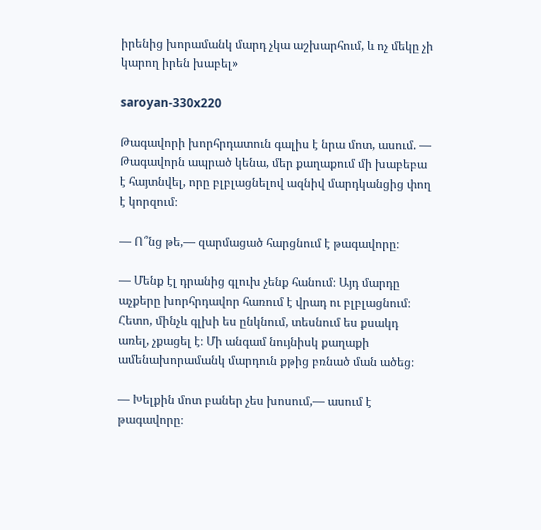իրենից խորամանկ մարդ չկա աշխարհում, և ոչ մեկը չի կարող իրեն խաբել»

saroyan-330x220

Թագավորի խորհրդատուն գալիս է նրա մոտ, ասում. — Թագավորն ապրած կենա, մեր քաղաքում մի խաբեբա է հայտնվել, որը բլբլացնելով ազնիվ մարդկանցից փող է կորզում։

— Ո՞նց թե,— զարմացած հարցնում է թագավորը։

— Մենք էլ դրանից գլուխ չենք հանում։ Այդ մարդը աչքերը խորհրդավոր հառում է վրադ ու բլբլացնում։ Հետո, մինչև գլխի ես ընկնում, տեսնում ես քսակդ առել, չքացել է։ Մի անգամ նույնիսկ քաղաքի ամենախորամանկ մարդուն քթից բռնած ման ածեց։

— Խելքին մոտ բաներ չես խոսում,— ասում է թագավորը։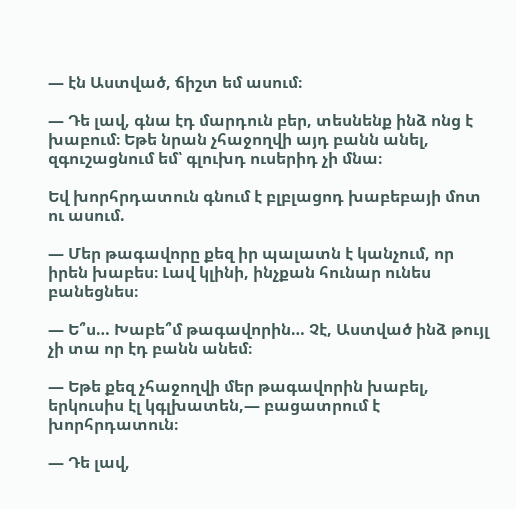— էն Աստված, ճիշտ եմ ասում։

— Դե լավ, գնա էդ մարդուն բեր, տեսնենք ինձ ոնց է խաբում։ Եթե նրան չհաջողվի այդ բանն անել, զգուշացնում եմ՝ գլուխդ ուսերիդ չի մնա։

Եվ խորհրդատուն գնում է բլբլացոդ խաբեբայի մոտ ու ասում.

— Մեր թագավորը քեզ իր պալատն է կանչում, որ իրեն խաբես։ Լավ կլինի, ինչքան հունար ունես բանեցնես։

— Ե՞ս… Խաբե՞մ թագավորին… Չէ, Աստված ինձ թույլ չի տա որ էդ բանն անեմ։

— Եթե քեզ չհաջողվի մեր թագավորին խաբել, երկուսիս էլ կգլխատեն,— բացատրում է խորհրդատուն։

— Դե լավ,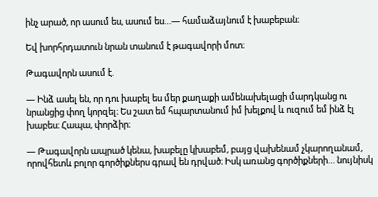ինչ արած, որ ասում ես, ասում ես…— համաձայնում է խաբեբան։

Եվ խորհրդատուն նրան տանում է թագավորի մոտ։

Թագավորն ասում է.

— Ինձ ասել են, որ դու խաբել ես մեր քաղաքի ամենախելացի մարդկանց ու նրանցից փող կորզել։ Ես շատ եմ հպարտանում իմ խելքով և ուզում եմ ինձ էլ խաբես։ Հապա, փորձիր։

— Թագավորն ապրած կենա, խաբելը կխաբեմ, բայց վախենամ չկարողանամ, որովհետև բոլոր գործիքներս գրավ են դրված։ Իսկ առանց գործիքների… նույնիսկ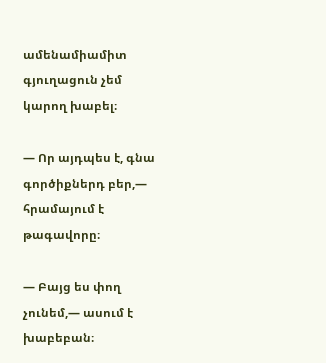ամենամիամիտ գյուղացուն չեմ կարող խաբել։

— Որ այդպես է, գնա գործիքներդ բեր,— հրամայում է թագավորը։

— Բայց ես փող չունեմ,— ասում է խաբեբան։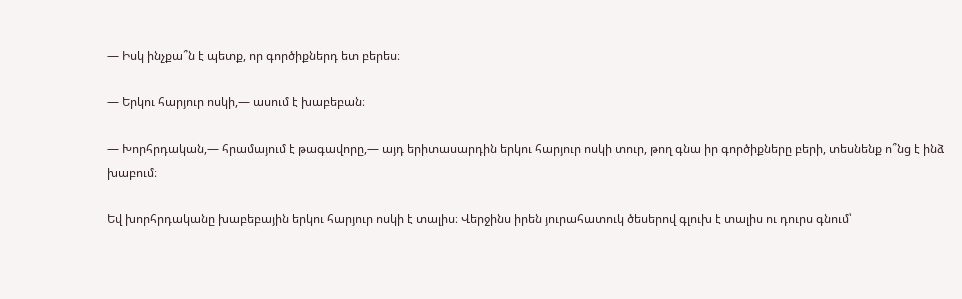— Իսկ ինչքա՞ն է պետք, որ գործիքներդ ետ բերես։

— Երկու հարյուր ոսկի,— ասում է խաբեբան։

— Խորհրդական,— հրամայում է թագավորը,— այդ երիտասարդին երկու հարյուր ոսկի տուր, թող գնա իր գործիքները բերի, տեսնենք ո՞նց է ինձ խաբում։

Եվ խորհրդականը խաբեբային երկու հարյուր ոսկի է տալիս։ Վերջինս իրեն յուրահատուկ ծեսերով գլուխ է տալիս ու դուրս գնում՝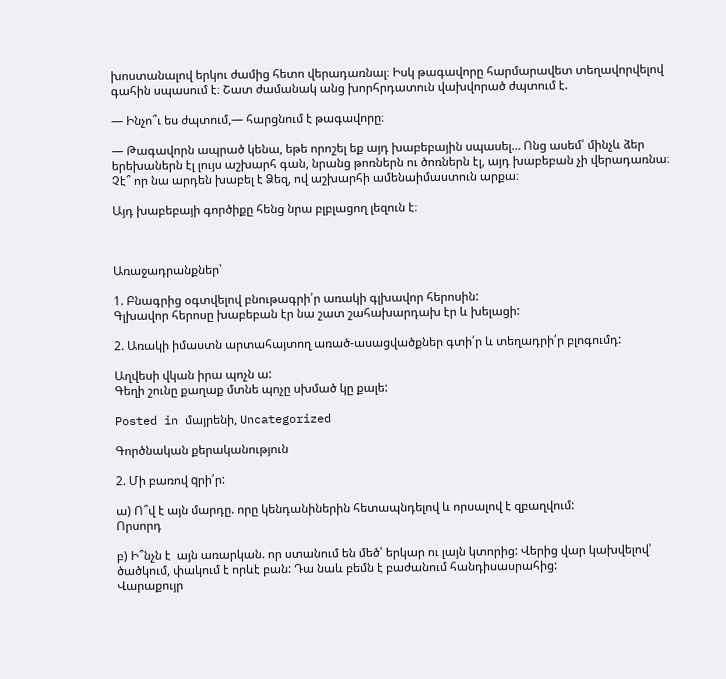խոստանալով երկու ժամից հետո վերադառնալ։ Իսկ թագավորը հարմարավետ տեղավորվելով գահին սպասում է։ Շատ ժամանակ անց խորհրդատուն վախվորած ժպտում է.

— Ինչո՞ւ ես ժպտում,— հարցնում է թագավորը։

— Թագավորն ապրած կենա, եթե որոշել եք այդ խաբեբային սպասել… Ոնց ասեմ՝ մինչև ձեր երեխաներն էլ լույս աշխարհ գան, նրանց թոռներն ու ծոռներն էլ, այդ խաբեբան չի վերադառնա։ Չէ՞ որ նա արդեն խաբել է Ձեզ, ով աշխարհի ամենաիմաստուն արքա։

Այդ խաբեբայի գործիքը հենց նրա բլբլացող լեզուն է։



Առաջադրանքներ՝

1. Բնագրից օգտվելով բնութագրի՛ր առակի գլխավոր հերոսին:
Գլխավոր հերոսը խաբեբան էր նա շատ շահախարդախ էր և խելացի:

2. Առակի իմաստն արտահայտող առած-ասացվածքներ գտի՛ր և տեղադրի՛ր բլոգումդ:

Աղվեսի վկան իրա պոչն ա:
Գեղի շունը քաղաք մտնե պոչը սխմած կը քալե:

Posted in մայրենի, Uncategorized

Գործնական քերականություն

2. Մի բառով qրի՛ր:

ա) Ո՞վ է այն մարդը. որը կենդանիներին հետապնդելով և որսալով է զբաղվում:
Որսորդ

բ) Ի՞նչն է  այն առարկան. որ ստանում են մեծ՝ երկար ու լայն կտորից: Վերից վար կախվելով՝ ծածկում, փակում է որևէ բան: Դա նաև բեմն է բաժանում հանդիսասրահից:
Վարաքույր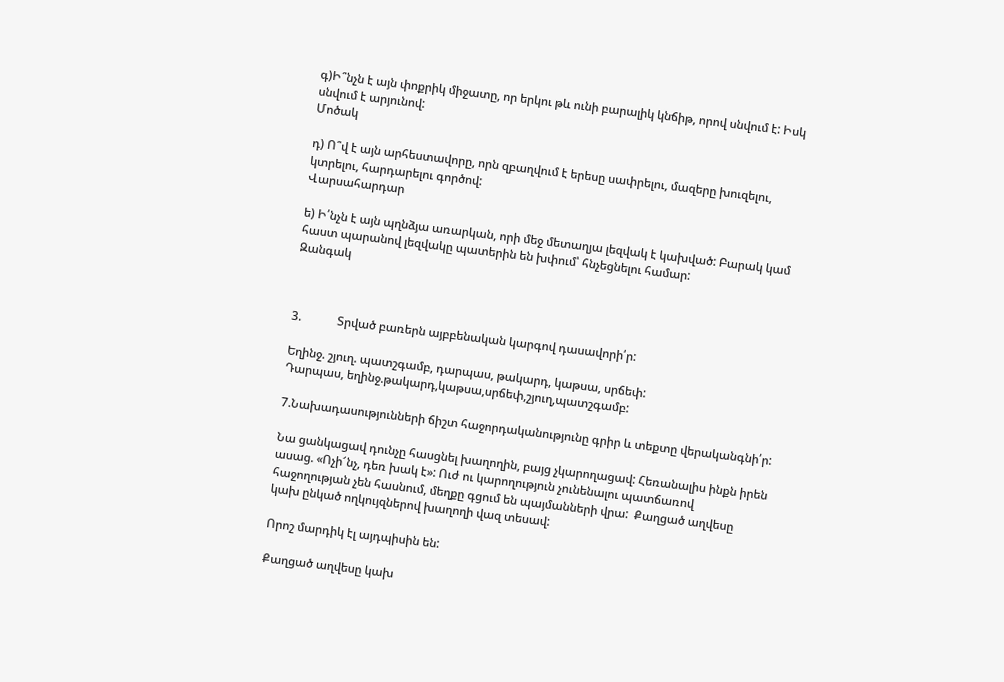գ)Ի՞նչն է այն փոքրիկ միջատը, որ երկու թև ունի բարալիկ կնճիթ, որով սնվում է: Իսկ սնվում է արյունով:
Մոծակ

դ) Ո՞վ է այն արհեստավորը, որն զբաղվում է երեսը սափրելու, մազերը խուզելու, կտրելու, հարդարելու գործով:
Վարսահարդար

ե) Ի՛նչն է այն պղնձյա առարկան, որի մեջ մետաղյա լեզվակ է կախված: Բարակ կամ հաստ պարանով լեզվակը պատերին են խփում՝ հնչեցնելու համար:
Զանգակ



3.            Տրված բառերն այբբենական կարգով դասավորի՛ր:

Եղինջ. շյուղ. պատշգամբ, դարպաս, թակարդ, կաթսա, սրճեփ:
Դարպաս, եղինջ.թակարդ,կաթսա,սրճեփ,շյուղ,պատշգամբ:

7.Նախադասությունների ճիշտ հաջորդականությունը գրիր և տեքտը վերականգնի՛ր:

Նա ցանկացավ դունչը հասցնել խաղողին, բայց չկարողացավ: Հեռանալիս ինքն իրեն ասաց. «Ոչի՜նչ, դեռ խակ է»: Ուժ ու կարողություն չունենալու պատճառով հաջողության չեն հասնում, մեղքը գցում են պայմանների վրա:  Քաղցած աղվեսը կախ ընկած ողկույզներով խաղողի վազ տեսավ:

Որոշ մարդիկ էլ այդպիսին են:

Քաղցած աղվեսը կախ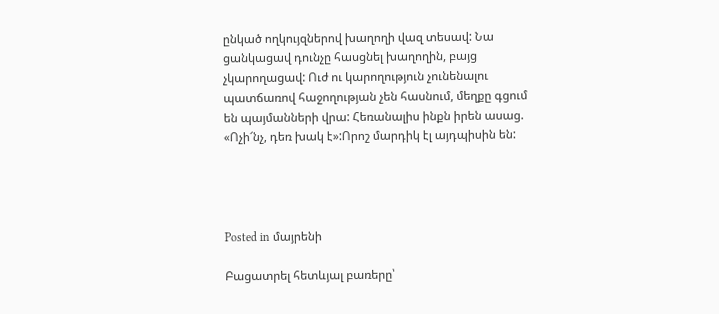ընկած ողկույզներով խաղողի վազ տեսավ: Նա ցանկացավ դունչը հասցնել խաղողին, բայց չկարողացավ: Ուժ ու կարողություն չունենալու պատճառով հաջողության չեն հասնում, մեղքը գցում են պայմանների վրա: Հեռանալիս ինքն իրեն ասաց. «Ոչի՜նչ, դեռ խակ է»:Որոշ մարդիկ էլ այդպիսին են:




Posted in մայրենի

Բացատրել հետևյալ բառերը՝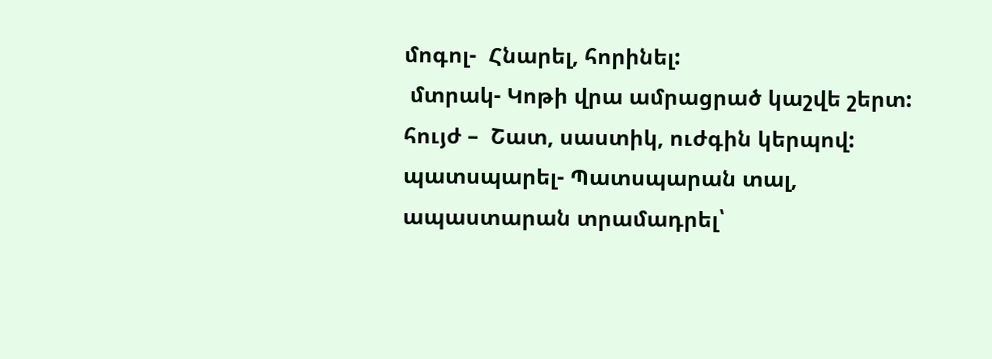մոգոլ-  Հնարել, հորինել:
 մտրակ- Կոթի վրա ամրացրած կաշվե շերտ:
հույժ –  Շատ, սաստիկ, ուժգին կերպով:
պատսպարել- Պատսպարան տալ, ապաստարան տրամադրել՝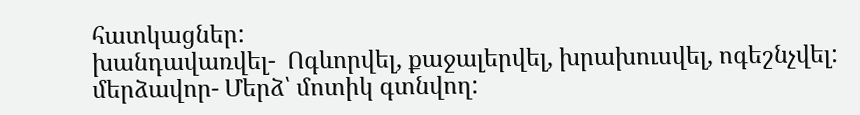հատկացներ:
խանդավառվել-  Ոգևորվել, քաջալերվել, խրախուսվել, ոգեշնչվել:
մերձավոր- Մերձ՝ մոտիկ գտնվող: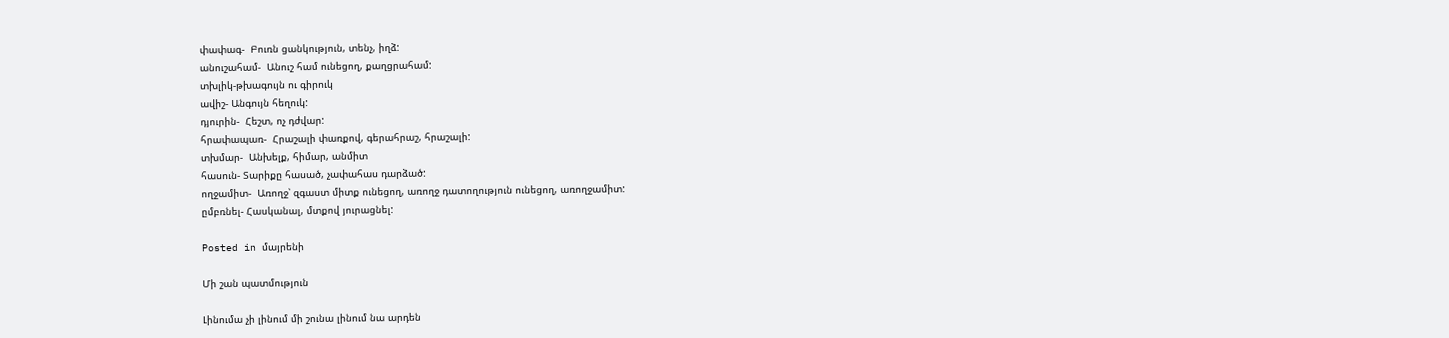փափագ-  Բուռն ցանկություն, տենչ, իղձ:
անուշահամ-  Անուշ համ ունեցող, քաղցրահամ:
տխլիկ-թխագույն ու գիրուկ
ավիշ- Անգույն հեղուկ:
դյուրին-  Հեշտ, ոչ դժվար:
հրափապառ-  Հրաշալի փառքով, գերահրաշ, հրաշալի:
տխմար-  Անխելք, հիմար, անմիտ
հասուն- Տարիքը հասած, չափահաս դարձած:
ողջամիտ-  Առողջ՝ զգաստ միտք ունեցող, առողջ դատողություն ունեցող, առողջամիտ:
ըմբռնել- Հասկանալ, մտքով յուրացնել:

Posted in մայրենի

Մի շան պատմություն

Լինումա չի լինում մի շունա լինում նա արդեն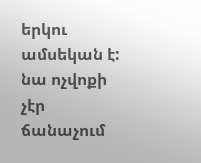երկու ամսեկան է: նա ոչվոքի չէր ճանաչում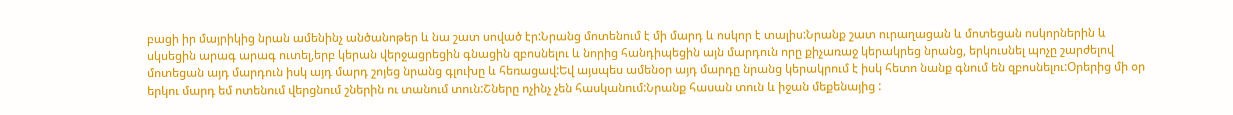բացի իր մայրիկից նրան ամենինչ անծանոթեր և նա շատ սոված էր:Նրանց մոտենում է մի մարդ և ոսկոր է տալիս:Նրանք շատ ուրաղացան և մոտեցան ոսկորներին և սկսեցին արագ արագ ուտել,երբ կերան վերջացրեցին գնացին զբոսնելու և նորից հանդիպեցին այն մարդուն որը քիչառաջ կերակրեց նրանց, երկուսնել պոչը շարժելով մոտեցան այդ մարդուն իսկ այդ մարդ շոյեց նրանց գլուխը և հեռացավ:Եվ այսպես ամենօր այդ մարդը նրանց կերակրում է իսկ հետո նանք գնում են զբոսնելու:Օրերից մի օր երկու մարդ եմ ոտենում վերցնում շներին ու տանում տուն:Շները ոչինչ չեն հասկանում:Նրանք հասան տուն և իջան մեքենայից :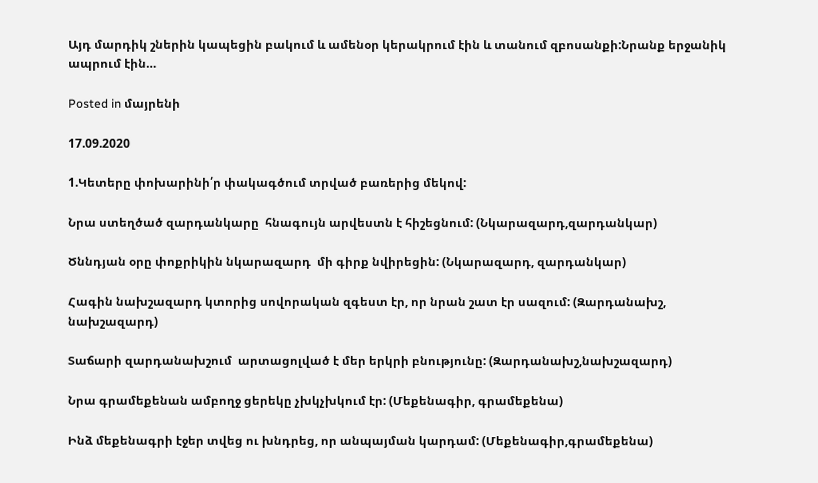Այդ մարդիկ շներին կապեցին բակում և ամենօր կերակրում էին և տանում զբոսանքի:Նրանք երջանիկ ապրում էին…

Posted in մայրենի

17.09.2020

1.Կետերը փոխարինի՛ր փակագծում տրված բառերից մեկով:

Նրա ստեղծած զարդանկարը  հնագույն արվեստն է հիշեցնում: (Նկարազարդ,զարդանկար)

Ծննդյան օրը փոքրիկին նկարազարդ  մի գիրք նվիրեցին: (Նկարազարդ, զարդանկար)

Հագին նախշազարդ կտորից սովորական զգեստ էր, որ նրան շատ էր սազում: (Զարդանախշ, նախշազարդ)

Տաճարի զարդանախշում  արտացոլված է մեր երկրի բնությունը: (Զարդանախշ,նախշազարդ)

Նրա գրամեքենան ամբողջ ցերեկը չխկչխկում էր: (Մեքենագիր, գրամեքենա)

Ինձ մեքենագրի էջեր տվեց ու խնդրեց, որ անպայման կարդամ: (Մեքենագիր,գրամեքենա)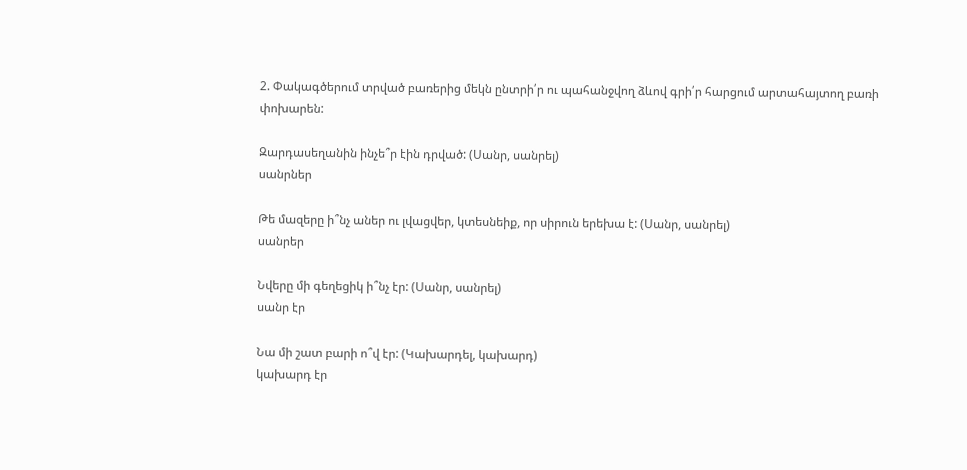2. Փակագծերում տրված բառերից մեկն ընտրի՛ր ու պահանջվող ձևով գրի՛ր հարցում արտահայտող բառի փոխարեն:

Զարդասեղանին ինչե՞ր էին դրված: (Սանր, սանրել)
սանրներ

Թե մազերը ի՞նչ աներ ու լվացվեր, կտեսնեիք, որ սիրուն երեխա է: (Սանր, սանրել)
սանրեր

Նվերը մի գեղեցիկ ի՞նչ էր: (Սանր, սանրել)
սանր էր

Նա մի շատ բարի ո՞վ էր: (Կախարդել, կախարդ)
կախարդ էր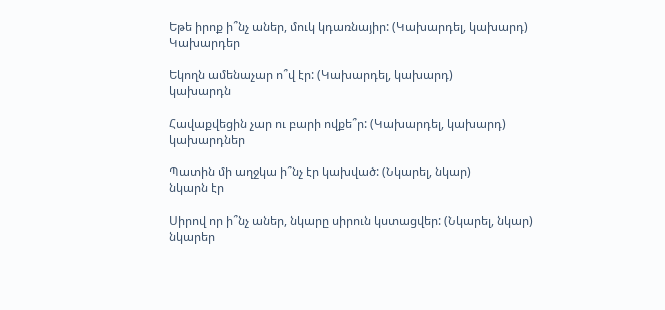Եթե իրոք ի՞նչ աներ, մուկ կդառնայիր: (Կախարդել, կախարդ)
Կախարդեր

Եկողն ամենաչար ո՞վ էր: (Կախարդել, կախարդ)
կախարդն

Հավաքվեցին չար ու բարի ովքե՞ր: (Կախարդել, կախարդ)
կախարդներ

Պատին մի աղջկա ի՞նչ էր կախված: (Նկարել, նկար)
նկարն էր

Սիրով որ ի՞նչ աներ, նկարը սիրուն կստացվեր: (Նկարել, նկար)
նկարեր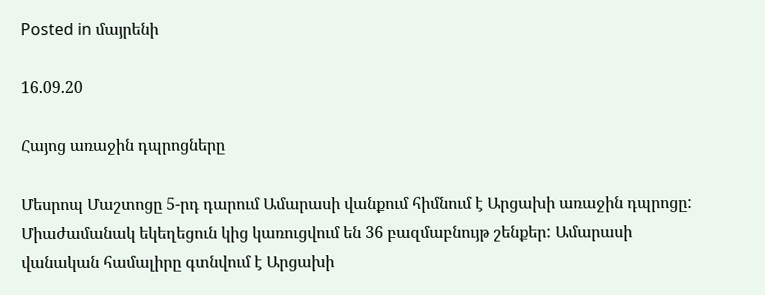Posted in մայրենի

16.09.20

Հայոց առաջին դպրոցները

Մեսրոպ Մաշտոցը 5-րդ դարում Ամարասի վանքում հիմնում է Արցախի առաջին դպրոցը: Միաժամանակ եկեղեցուն կից կառուցվում են 36 բազմաբնույթ շենքեր: Ամարասի վանական համալիրը գտնվում է Արցախի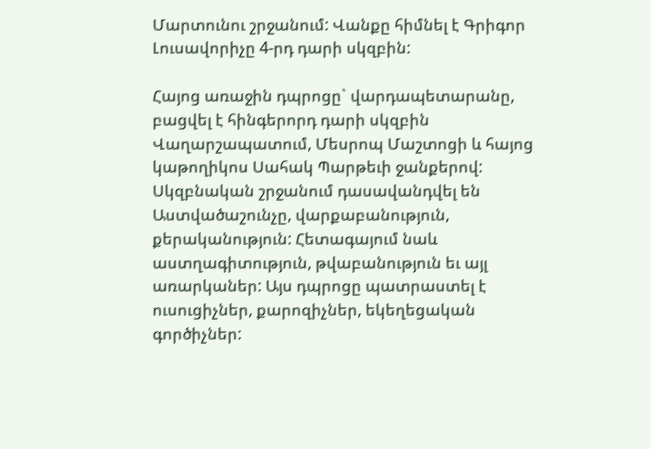Մարտունու շրջանում: Վանքը հիմնել է Գրիգոր Լուսավորիչը 4-րդ դարի սկզբին:

Հայոց առաջին դպրոցը` վարդապետարանը, բացվել է հինգերորդ դարի սկզբին Վաղարշապատում, Մեսրոպ Մաշտոցի և հայոց կաթողիկոս Սահակ Պարթեւի ջանքերով: Սկզբնական շրջանում դասավանդվել են Աստվածաշունչը, վարքաբանություն, քերականություն: Հետագայում նաև աստղագիտություն, թվաբանություն եւ այլ առարկաներ: Այս դպրոցը պատրաստել է ուսուցիչներ, քարոզիչներ, եկեղեցական գործիչներ: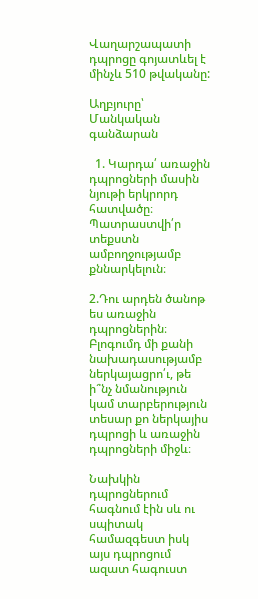Վաղարշապատի դպրոցը գոյատևել է մինչև 510 թվականը:

Աղբյուրը՝ Մանկական գանձարան

  1. Կարդա՛ առաջին դպրոցների մասին նյութի երկրորդ հատվածը։ Պատրաստվի՛ր տեքստն ամբողջությամբ քննարկելուն։

2.Դու արդեն ծանոթ ես առաջին դպրոցներին։ Բլոգումդ մի քանի նախադասությամբ ներկայացրո՛ւ, թե ի՞նչ նմանություն կամ տարբերություն տեսար քո ներկայիս դպրոցի և առաջին դպրոցների միջև։

Նախկին դպրոցներում հագնում էին սև ու սպիտակ համազգեստ իսկ այս դպրոցում ազատ հագուստ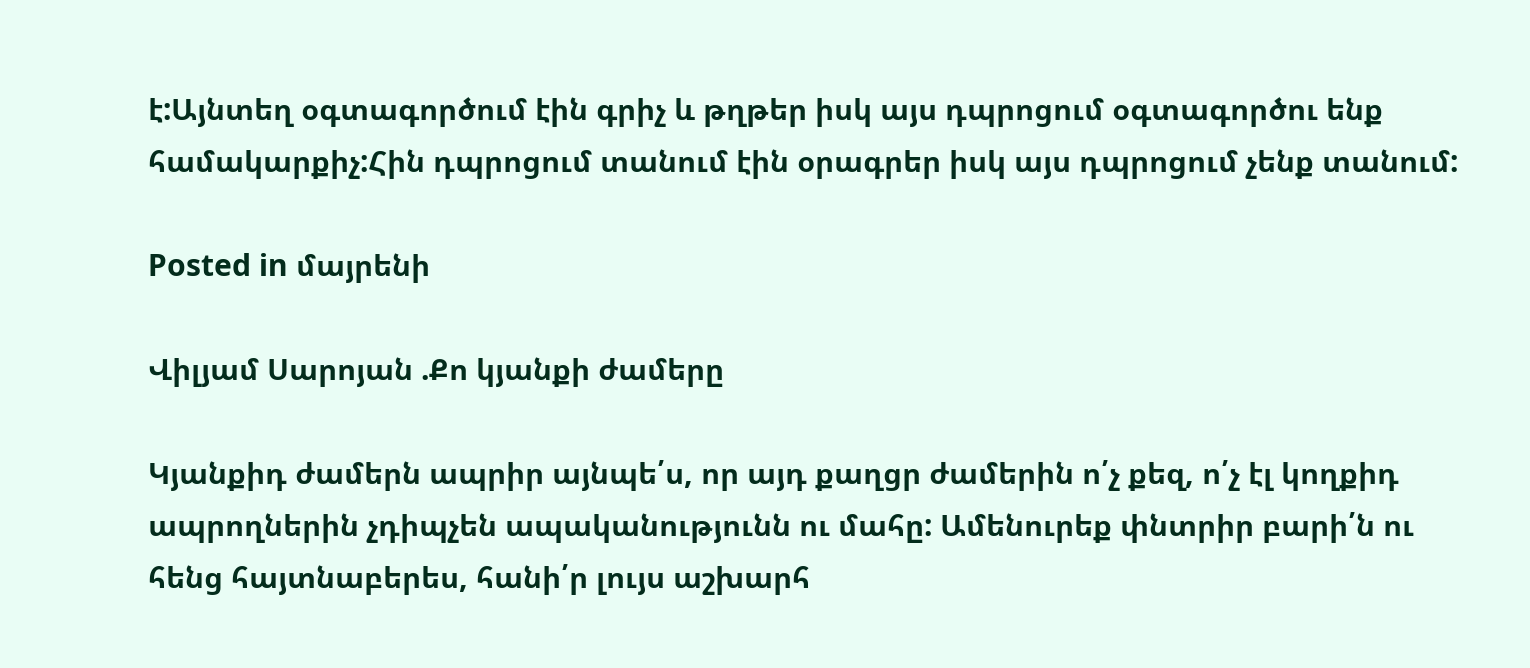է:Այնտեղ օգտագործում էին գրիչ և թղթեր իսկ այս դպրոցում օգտագործու ենք համակարքիչ:Հին դպրոցում տանում էին օրագրեր իսկ այս դպրոցում չենք տանում:

Posted in մայրենի

Վիլյամ Սարոյան .Քո կյանքի ժամերը

Կյանքիդ ժամերն ապրիր այնպե՛ս, որ այդ քաղցր ժամերին ո՛չ քեզ, ո՛չ էլ կողքիդ ապրողներին չդիպչեն ապականությունն ու մահը: Ամենուրեք փնտրիր բարի՛ն ու հենց հայտնաբերես, հանի՛ր լույս աշխարհ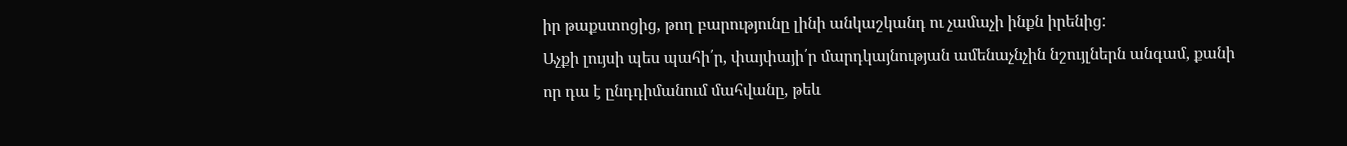իր թաքստոցից, թող բարությունը լինի անկաշկանդ ու չամաչի ինքն իրենից:
Աչքի լույսի պես պահի՛ր, փայփայի՛ր մարդկայնության ամենաչնչին նշույլներն անգամ, քանի որ դա է ընդդիմանում մահվանը, թեև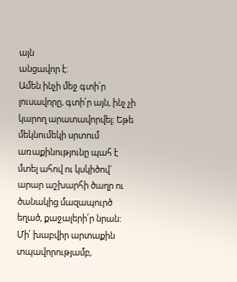այն
անցավոր է:
Ամեն ինչի մեջ գտի՛ր լուսավորը, գտի՛ր այն, ինչ չի կարող արատավորվել: Եթե մեկնումեկի սրտում առաքինությունը պահ է մտել ահով ու կսկիծով` արար աշխարհի ծաղր ու ծանակից մազապուրծ եղած, քաջալերի՛ր նրան:
Մի՛ խաբվիր արտաքին տպավորությամբ,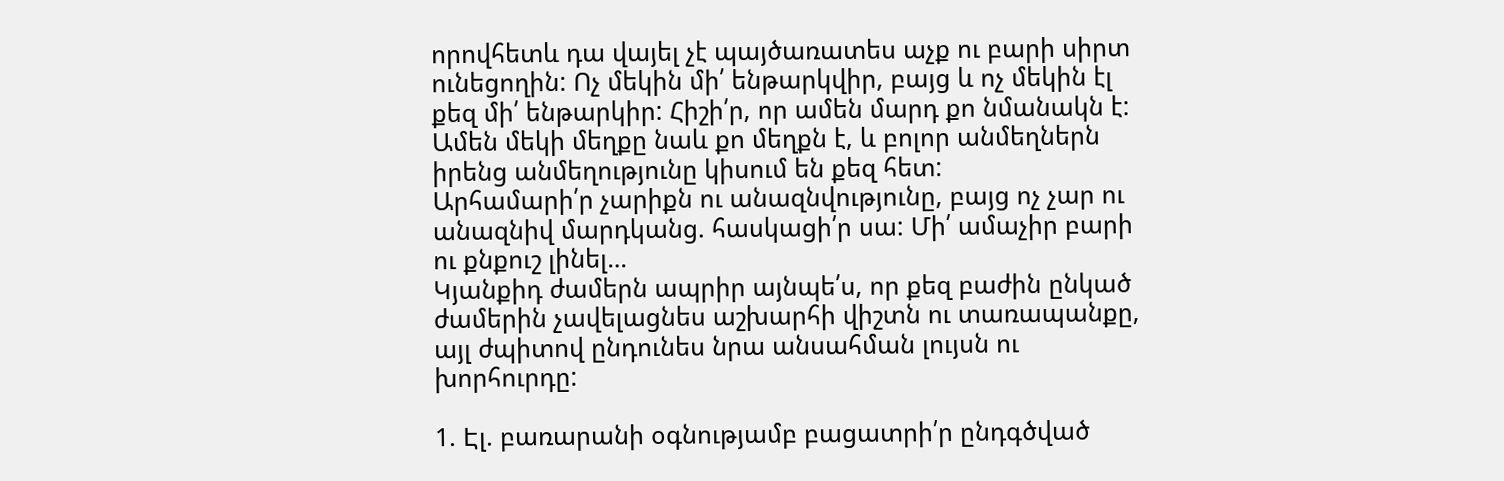որովհետև դա վայել չէ պայծառատես աչք ու բարի սիրտ ունեցողին: Ոչ մեկին մի՛ ենթարկվիր, բայց և ոչ մեկին էլ քեզ մի՛ ենթարկիր: Հիշի՛ր, որ ամեն մարդ քո նմանակն է: Ամեն մեկի մեղքը նաև քո մեղքն է, և բոլոր անմեղներն իրենց անմեղությունը կիսում են քեզ հետ:
Արհամարի՛ր չարիքն ու անազնվությունը, բայց ոչ չար ու անազնիվ մարդկանց. հասկացի՛ր սա: Մի՛ ամաչիր բարի ու քնքուշ լինել…
Կյանքիդ ժամերն ապրիր այնպե՛ս, որ քեզ բաժին ընկած ժամերին չավելացնես աշխարհի վիշտն ու տառապանքը, այլ ժպիտով ընդունես նրա անսահման լույսն ու խորհուրդը:

1. Էլ. բառարանի օգնությամբ բացատրի՛ր ընդգծված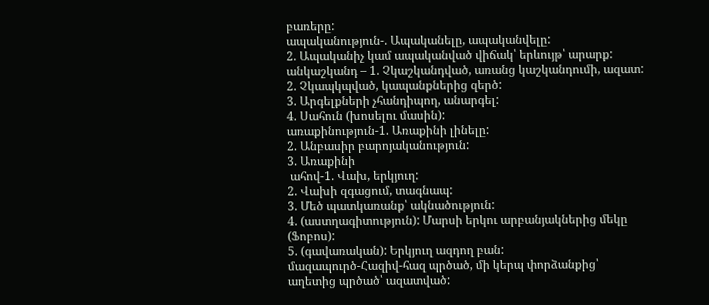բառերը:
ապականություն-. Ապականելը, ապականվելը:
2. Ապականիչ կամ ապականված վիճակ՝ երևույթ՝ արարք:
անկաշկանդ – 1. Չկաշկանդված, առանց կաշկանդումի, ազատ:
2. Չկապկպված, կապանքներից զերծ:
3. Արգելքների չհանդիպող, անարգել:
4. Սահուն (խոսելու մասին):
առաքինություն-1. Առաքինի լինելը:
2. Անբասիր բարոյականություն:
3. Առաքինի
 ահով-1. Վախ, երկյուղ:
2. Վախի զգացում, տագնապ:
3. Մեծ պատկառանք՝ ակնածություն:
4. (աստղագիտություն): Մարսի երկու արբանյակներից մեկը (Ֆոբոս):
5. (գավառական): Երկյուղ ազդող բան:
մազապուրծ-Հազիվ-հազ պրծած, մի կերպ փորձանքից՝ աղետից պրծած՝ ազատված: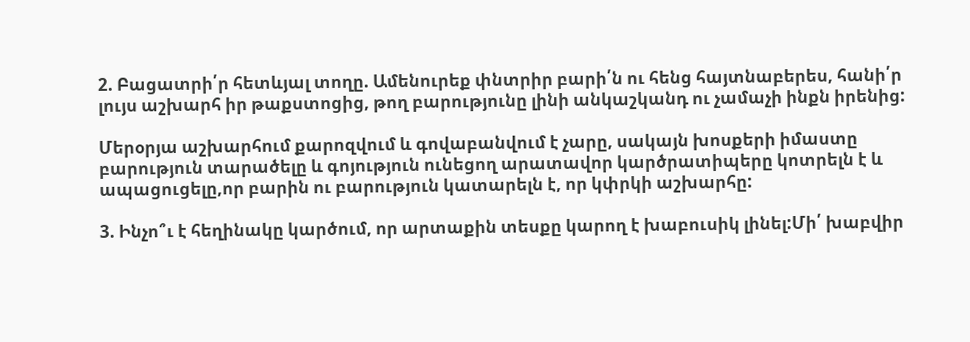2. Բացատրի՛ր հետևյալ տողը. Ամենուրեք փնտրիր բարի՛ն ու հենց հայտնաբերես, հանի՛ր լույս աշխարհ իր թաքստոցից, թող բարությունը լինի անկաշկանդ ու չամաչի ինքն իրենից:

Մերօրյա աշխարհում քարոզվում և գովաբանվում է չարը, սակայն խոսքերի իմաստը բարություն տարածելը և գոյություն ունեցող արատավոր կարծրատիպերը կոտրելն է և ապացուցելը,որ բարին ու բարություն կատարելն է, որ կփրկի աշխարհը:

3. Ինչո՞ւ է հեղինակը կարծում, որ արտաքին տեսքը կարող է խաբուսիկ լինել:Մի՛ խաբվիր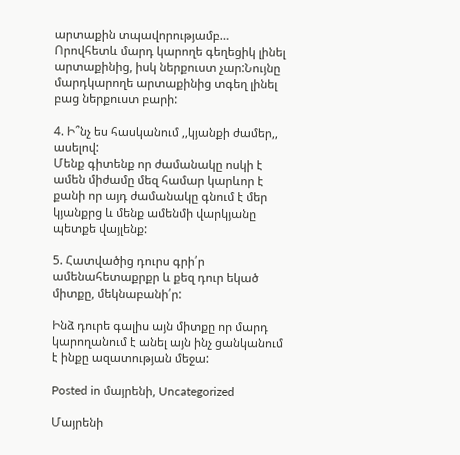արտաքին տպավորությամբ…
Որովհետև մարդ կարողե գեղեցիկ լինել արտաքինից, իսկ ներքուստ չար:Նույնը մարդկարողե արտաքինից տգեղ լինել բաց ներքուստ բարի:

4. Ի՞նչ ես հասկանում ,,կյանքի ժամեր,, ասելով:
Մենք գիտենք որ ժամանակը ոսկի է ամեն միժամը մեզ համար կարևոր է քանի որ այդ ժամանակը գնում է մեր կյանքրց և մենք ամենմի վարկյանը պետքե վայլենք:

5. Հատվածից դուրս գրի՛ր ամենահետաքրքր և քեզ դուր եկած միտքը, մեկնաբանի՛ր:

Ինձ դուրե գալիս այն միտքը որ մարդ կարողանում է անել այն ինչ ցանկանում է ինքը ազատության մեջա:

Posted in մայրենի, Uncategorized

Մայրենի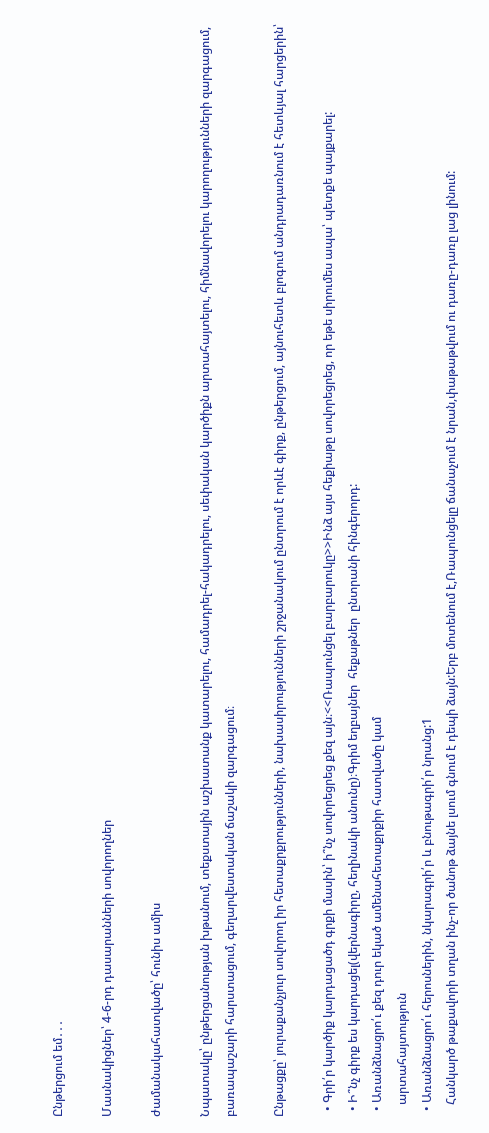Ընթերցում եմ․․․

Մասնակիցներ՝ 4-6-րդ դասարանների սովորողներ

ժամանակահատվածը՝ հունիս ամիս

Նպատակը՝ ընթերցանության խթանում, տեքստային աշխատանք կատարելու, համադրել-հակադրելու, սեփական կարծիքն արտահայտելու, հիմնավորելու կարողությունների զարգացում, բառապաշարի հարստացում, գեղարվեստական ճաշակի զարգացում։

Ընթացքը՝ յուրաքանչյուր սովորող իր հետաքրքրությունների, նախասիրությունների շրջանակում ընտրում է որևէ գիրք, ընթերցում, այնուհետև բլոգում անդրադառնում է հետևյալ հարցերին՝

  • Գրի՛ր կարծիք կարդացածդ գրքի մասին՝ ի՞նչ սովորեցրեց քեզ այն։<<Ռապունցել բարբարուկը>>Ինձ այս հեքիաթը սովորեցրեց, որ եթե սիրումես ապա՝ պետքե պայքարել:
  • Ի՞նչ գիրք ես կարդացել(վերնագիրը, հեղինակի անունը)։Գրիմ եղբայներ  հեքաթներ  ընտրանի հինգերորդ:
  • Առանձնացրո՛ւ քեզ դուր եկած ամենահետաքրքիր հատվածը կամ
    արտահայտություն
  • Առանձնացրո՛ւ հերոսներին, նկարագրի՛ր և բնութագրի՛ր նրանց:1
    Հանկարծ թաքավորի տղան ինչ-որ ծանոթ ձայնե լսում գնում է դեպի ձայն:Երբ մոտենում է,Ռապունցելը ճանաչում է նրան,փաթաթվում ու դառը-դառը լաց լինում: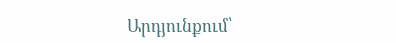Արդյունքում՝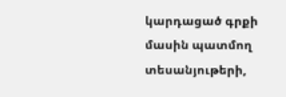կարդացած գրքի մասին պատմող տեսանյութերի,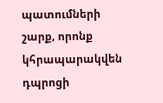պատումների շարք, որոնք կհրապարակվեն դպրոցի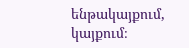ենթակայքում, կայքում։